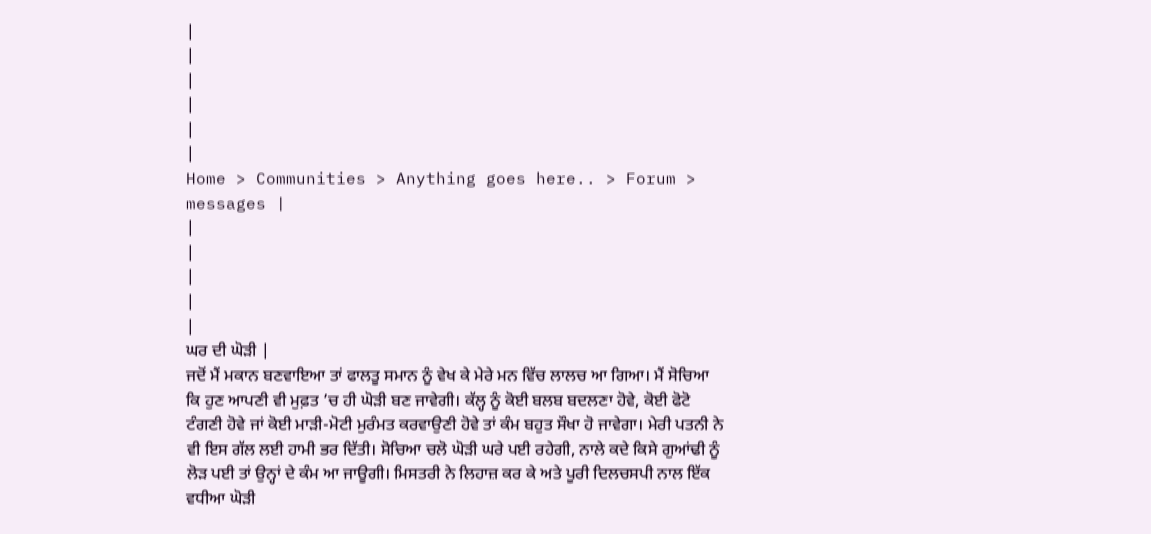|
|
|
|
|
|
Home > Communities > Anything goes here.. > Forum > messages |
|
|
|
|
|
ਘਰ ਦੀ ਘੋੜੀ |
ਜਦੋਂ ਮੈਂ ਮਕਾਨ ਬਣਵਾਇਆ ਤਾਂ ਫਾਲਤੂ ਸਮਾਨ ਨੂੰ ਵੇਖ ਕੇ ਮੇਰੇ ਮਨ ਵਿੱਚ ਲਾਲਚ ਆ ਗਿਆ। ਮੈਂ ਸੋਚਿਆ ਕਿ ਹੁਣ ਆਪਣੀ ਵੀ ਮੁਫ਼ਤ ’ਚ ਹੀ ਘੋੜੀ ਬਣ ਜਾਵੇਗੀ। ਕੱਲ੍ਹ ਨੂੰ ਕੋਈ ਬਲਬ ਬਦਲਣਾ ਹੋਵੇ, ਕੋਈ ਫੋਟੋ ਟੰਗਣੀ ਹੋਵੇ ਜਾਂ ਕੋਈ ਮਾੜੀ-ਮੋਟੀ ਮੁਰੰਮਤ ਕਰਵਾਉਣੀ ਹੋਵੇ ਤਾਂ ਕੰਮ ਬਹੁਤ ਸੌਖਾ ਹੋ ਜਾਵੇਗਾ। ਮੇਰੀ ਪਤਨੀ ਨੇ ਵੀ ਇਸ ਗੱਲ ਲਈ ਹਾਮੀ ਭਰ ਦਿੱਤੀ। ਸੋਚਿਆ ਚਲੋ ਘੋੜੀ ਘਰੇ ਪਈ ਰਹੇਗੀ, ਨਾਲੇ ਕਦੇ ਕਿਸੇ ਗੁਆਂਢੀ ਨੂੰ ਲੋੜ ਪਈ ਤਾਂ ਉਨ੍ਹਾਂ ਦੇ ਕੰਮ ਆ ਜਾਊਗੀ। ਮਿਸਤਰੀ ਨੇ ਲਿਹਾਜ਼ ਕਰ ਕੇ ਅਤੇ ਪੂਰੀ ਦਿਲਚਸਪੀ ਨਾਲ ਇੱਕ ਵਧੀਆ ਘੋੜੀ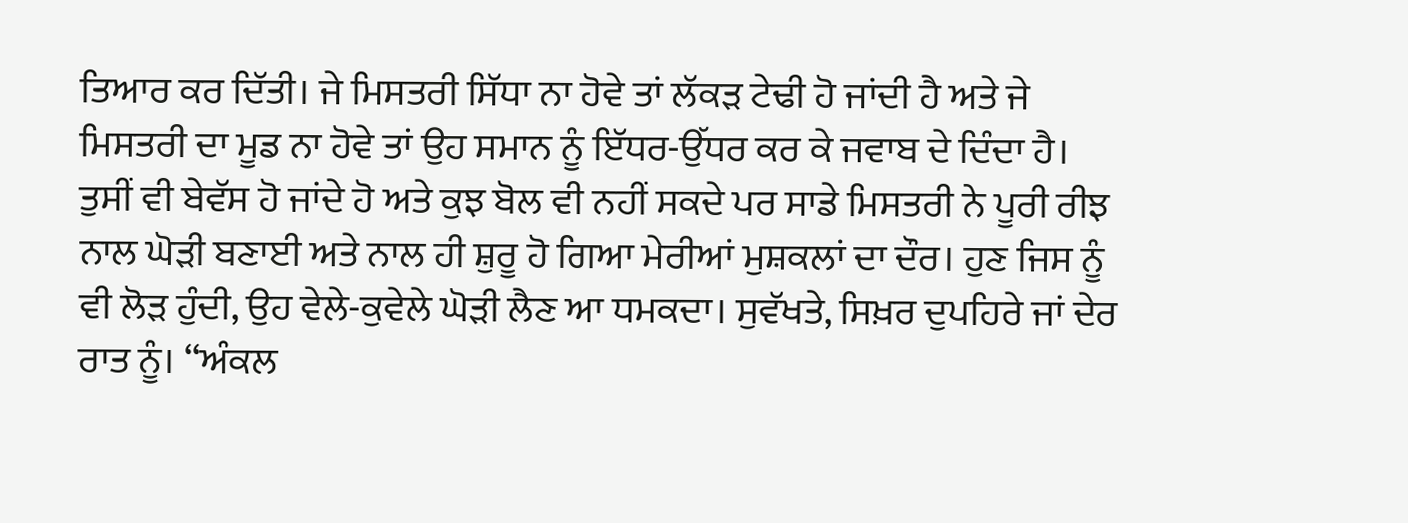ਤਿਆਰ ਕਰ ਦਿੱਤੀ। ਜੇ ਮਿਸਤਰੀ ਸਿੱਧਾ ਨਾ ਹੋਵੇ ਤਾਂ ਲੱਕੜ ਟੇਢੀ ਹੋ ਜਾਂਦੀ ਹੈ ਅਤੇ ਜੇ ਮਿਸਤਰੀ ਦਾ ਮੂਡ ਨਾ ਹੋਵੇ ਤਾਂ ਉਹ ਸਮਾਨ ਨੂੰ ਇੱਧਰ-ਉੱਧਰ ਕਰ ਕੇ ਜਵਾਬ ਦੇ ਦਿੰਦਾ ਹੈ। ਤੁਸੀਂ ਵੀ ਬੇਵੱਸ ਹੋ ਜਾਂਦੇ ਹੋ ਅਤੇ ਕੁਝ ਬੋਲ ਵੀ ਨਹੀਂ ਸਕਦੇ ਪਰ ਸਾਡੇ ਮਿਸਤਰੀ ਨੇ ਪੂਰੀ ਰੀਝ ਨਾਲ ਘੋੜੀ ਬਣਾਈ ਅਤੇ ਨਾਲ ਹੀ ਸ਼ੁਰੂ ਹੋ ਗਿਆ ਮੇਰੀਆਂ ਮੁਸ਼ਕਲਾਂ ਦਾ ਦੌਰ। ਹੁਣ ਜਿਸ ਨੂੰ ਵੀ ਲੋੜ ਹੁੰਦੀ, ਉਹ ਵੇਲੇ-ਕੁਵੇਲੇ ਘੋੜੀ ਲੈਣ ਆ ਧਮਕਦਾ। ਸੁਵੱਖਤੇ, ਸਿਖ਼ਰ ਦੁਪਹਿਰੇ ਜਾਂ ਦੇਰ ਰਾਤ ਨੂੰ। ‘‘ਅੰਕਲ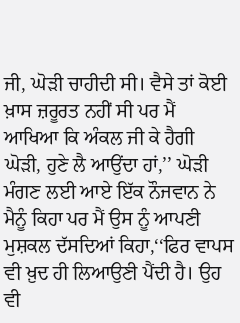ਜੀ, ਘੋੜੀ ਚਾਹੀਦੀ ਸੀ। ਵੈਸੇ ਤਾਂ ਕੋਈ ਖ਼ਾਸ ਜ਼ਰੂਰਤ ਨਹੀਂ ਸੀ ਪਰ ਮੈਂ ਆਖਿਆ ਕਿ ਅੰਕਲ ਜੀ ਕੇ ਹੈਗੀ ਘੋੜੀ, ਹੁਣੇ ਲੈ ਆਉਂਦਾ ਹਾਂ,’’ ਘੋੜੀ ਮੰਗਣ ਲਈ ਆਏ ਇੱਕ ਨੌਜਵਾਨ ਨੇ ਮੈਨੂੰ ਕਿਹਾ ਪਰ ਮੈਂ ਉਸ ਨੂੰ ਆਪਣੀ ਮੁਸ਼ਕਲ ਦੱਸਦਿਆਂ ਕਿਹਾ,‘‘ਫਿਰ ਵਾਪਸ ਵੀ ਖ਼ੁਦ ਹੀ ਲਿਆਉਣੀ ਪੈਂਦੀ ਹੈ। ਉਹ ਵੀ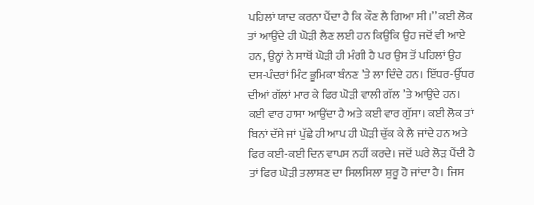ਪਹਿਲਾਂ ਯਾਦ ਕਰਨਾ ਪੈਂਦਾ ਹੈ ਕਿ ਕੌਣ ਲੈ ਗਿਆ ਸੀ।’’ ਕਈ ਲੋਕ ਤਾਂ ਆਉਂਦੇ ਹੀ ਘੋੜੀ ਲੈਣ ਲਈ ਹਨ ਕਿਉਂਕਿ ਉਹ ਜਦੋਂ ਵੀ ਆਏ ਹਨ, ਉਨ੍ਹਾਂ ਨੇ ਸਾਥੋਂ ਘੋੜੀ ਹੀ ਮੰਗੀ ਹੈ ਪਰ ਉਸ ਤੋਂ ਪਹਿਲਾਂ ਉਹ ਦਸ-ਪੰਦਰਾਂ ਮਿੰਟ ਭੂਮਿਕਾ ਬੰਨਣ ’ਤੇ ਲਾ ਦਿੰਦੇ ਹਨ। ਇੱਧਰ-ਉੱਧਰ ਦੀਆਂ ਗੱਲਾਂ ਮਾਰ ਕੇ ਫਿਰ ਘੋੜੀ ਵਾਲੀ ਗੱਲ ’ਤੇ ਆਉਂਦੇ ਹਨ। ਕਈ ਵਾਰ ਹਾਸਾ ਆਉਂਦਾ ਹੈ ਅਤੇ ਕਈ ਵਾਰ ਗੁੱਸਾ। ਕਈ ਲੋਕ ਤਾਂ ਬਿਨਾਂ ਦੱਸੇ ਜਾਂ ਪੁੱਛੇ ਹੀ ਆਪ ਹੀ ਘੋੜੀ ਚੁੱਕ ਕੇ ਲੈ ਜਾਂਦੇ ਹਨ ਅਤੇ ਫਿਰ ਕਈ-ਕਈ ਦਿਨ ਵਾਪਸ ਨਹੀਂ ਕਰਦੇ। ਜਦੋਂ ਘਰੇ ਲੋੜ ਪੈਂਦੀ ਹੈ ਤਾਂ ਫਿਰ ਘੋੜੀ ਤਲਾਸ਼ਣ ਦਾ ਸਿਲਸਿਲਾ ਸ਼ੁਰੂ ਹੋ ਜਾਂਦਾ ਹੈ। ਜਿਸ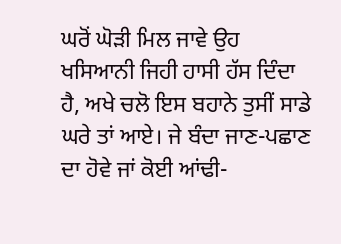ਘਰੋਂ ਘੋੜੀ ਮਿਲ ਜਾਵੇ ਉਹ ਖਸਿਆਨੀ ਜਿਹੀ ਹਾਸੀ ਹੱਸ ਦਿੰਦਾ ਹੈ, ਅਖੇ ਚਲੋ ਇਸ ਬਹਾਨੇ ਤੁਸੀਂ ਸਾਡੇ ਘਰੇ ਤਾਂ ਆਏ। ਜੇ ਬੰਦਾ ਜਾਣ-ਪਛਾਣ ਦਾ ਹੋਵੇ ਜਾਂ ਕੋਈ ਆਂਢੀ-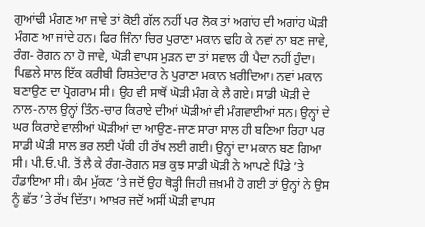ਗੁਆਂਢੀ ਮੰਗਣ ਆ ਜਾਵੇ ਤਾਂ ਕੋਈ ਗੱਲ ਨਹੀਂ ਪਰ ਲੋਕ ਤਾਂ ਅਗਾਂਹ ਦੀ ਅਗਾਂਹ ਘੋੜੀ ਮੰਗਣ ਆ ਜਾਂਦੇ ਹਨ। ਫਿਰ ਜਿੰਨਾ ਚਿਰ ਪੁਰਾਣਾ ਮਕਾਨ ਢਹਿ ਕੇ ਨਵਾਂ ਨਾ ਬਣ ਜਾਵੇ, ਰੰਗ- ਰੋਗਨ ਨਾ ਹੋ ਜਾਵੇ, ਘੋੜੀ ਵਾਪਸ ਮੁੜਨ ਦਾ ਤਾਂ ਸਵਾਲ ਹੀ ਪੈਦਾ ਨਹੀਂ ਹੁੰਦਾ। ਪਿਛਲੇ ਸਾਲ ਇੱਕ ਕਰੀਬੀ ਰਿਸ਼ਤੇਦਾਰ ਨੇ ਪੁਰਾਣਾ ਮਕਾਨ ਖ਼ਰੀਦਿਆ। ਨਵਾਂ ਮਕਾਨ ਬਣਾਉਣ ਦਾ ਪ੍ਰੋਗਰਾਮ ਸੀ। ਉਹ ਵੀ ਸਾਥੋਂ ਘੋੜੀ ਮੰਗ ਕੇ ਲੈ ਗਏ। ਸਾਡੀ ਘੋੜੀ ਦੇ ਨਾਲ-ਨਾਲ ਉਨ੍ਹਾਂ ਤਿੰਨ-ਚਾਰ ਕਿਰਾਏ ਦੀਆਂ ਘੋੜੀਆਂ ਵੀ ਮੰਗਵਾਈਆਂ ਸਨ। ਉਨ੍ਹਾਂ ਦੇ ਘਰ ਕਿਰਾਏ ਵਾਲੀਆਂ ਘੋੜੀਆਂ ਦਾ ਆਉਣ-ਜਾਣ ਸਾਰਾ ਸਾਲ ਹੀ ਬਣਿਆ ਰਿਹਾ ਪਰ ਸਾਡੀ ਘੋੜੀ ਸਾਲ ਭਰ ਲਈ ਪੱਕੀ ਹੀ ਰੱਖ ਲਈ ਗਈ। ਉਨ੍ਹਾਂ ਦਾ ਮਕਾਨ ਬਣ ਗਿਆ ਸੀ। ਪੀ.ਓ.ਪੀ. ਤੋਂ ਲੈ ਕੇ ਰੰਗ-ਰੋਗਨ ਸਭ ਕੁਝ ਸਾਡੀ ਘੋੜੀ ਨੇ ਆਪਣੇ ਪਿੰਡੇ ’ਤੇ ਹੰਡਾਇਆ ਸੀ। ਕੰਮ ਮੁੱਕਣ ’ਤੇ ਜਦੋਂ ਉਹ ਥੋੜ੍ਹੀ ਜਿਹੀ ਜ਼ਖ਼ਮੀ ਹੋ ਗਈ ਤਾਂ ਉਨ੍ਹਾਂ ਨੇ ਉਸ ਨੂੰ ਛੱਤ ’ਤੇ ਰੱਖ ਦਿੱਤਾ। ਆਖ਼ਰ ਜਦੋਂ ਅਸੀਂ ਘੋੜੀ ਵਾਪਸ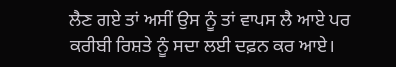ਲੈਣ ਗਏ ਤਾਂ ਅਸੀਂ ਉਸ ਨੂੰ ਤਾਂ ਵਾਪਸ ਲੈ ਆਏ ਪਰ ਕਰੀਬੀ ਰਿਸ਼ਤੇ ਨੂੰ ਸਦਾ ਲਈ ਦਫ਼ਨ ਕਰ ਆਏ।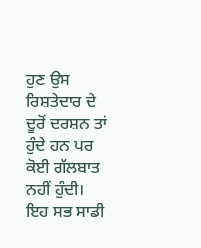ਹੁਣ ਉਸ ਰਿਸ਼ਤੇਦਾਰ ਦੇ ਦੂਰੋਂ ਦਰਸ਼ਨ ਤਾਂ ਹੁੰਦੇ ਹਨ ਪਰ ਕੋਈ ਗੱਲਬਾਤ ਨਹੀਂ ਹੁੰਦੀ। ਇਹ ਸਭ ਸਾਡੀ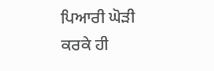ਪਿਆਰੀ ਘੋੜੀ ਕਰਕੇ ਹੀ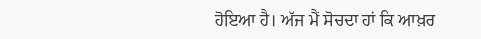ਹੋਇਆ ਹੈ। ਅੱਜ ਮੈਂ ਸੋਚਦਾ ਹਾਂ ਕਿ ਆਖ਼ਰ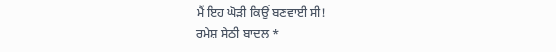ਮੈਂ ਇਹ ਘੋੜੀ ਕਿਉਂ ਬਣਵਾਈ ਸੀ!
ਰਮੇਸ਼ ਸੇਠੀ ਬਾਦਲ *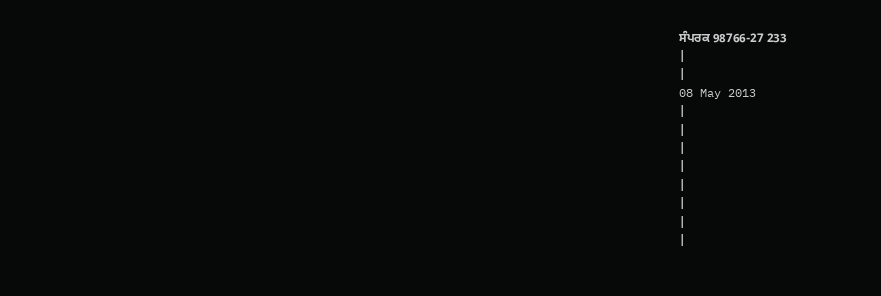ਸੰਪਰਕ 98766-27 233
|
|
08 May 2013
|
|
|
|
|
|
|
|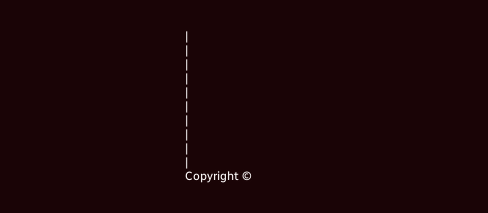|
|
|
|
|
|
|
|
|
|
Copyright ©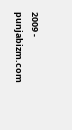2009 - punjabizm.com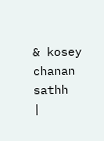& kosey chanan sathh
|